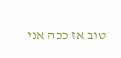טוב אז ככה אני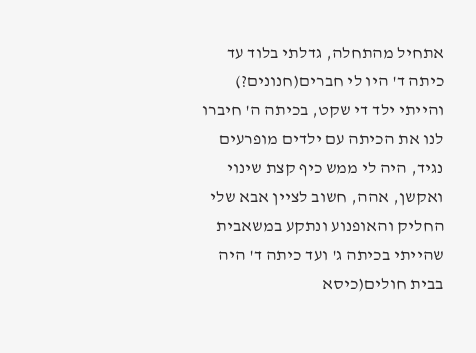אתחיל מהתחלה, גדלתי בלוד עד כיתה ד' היו לי חברים(חנונים?) והייתי ילד די שקט, בכיתה ה' חיברו לנו את הכיתה עם ילדים מופרעים נגיד, היה לי ממש כיף קצת שינוי ואקשן, אהה, חשוב לציין אבא שלי החליק והאופנוע ונתקע במשאבית שהייתי בכיתה ג' ועד כיתה ד' היה בבית חולים(כיסא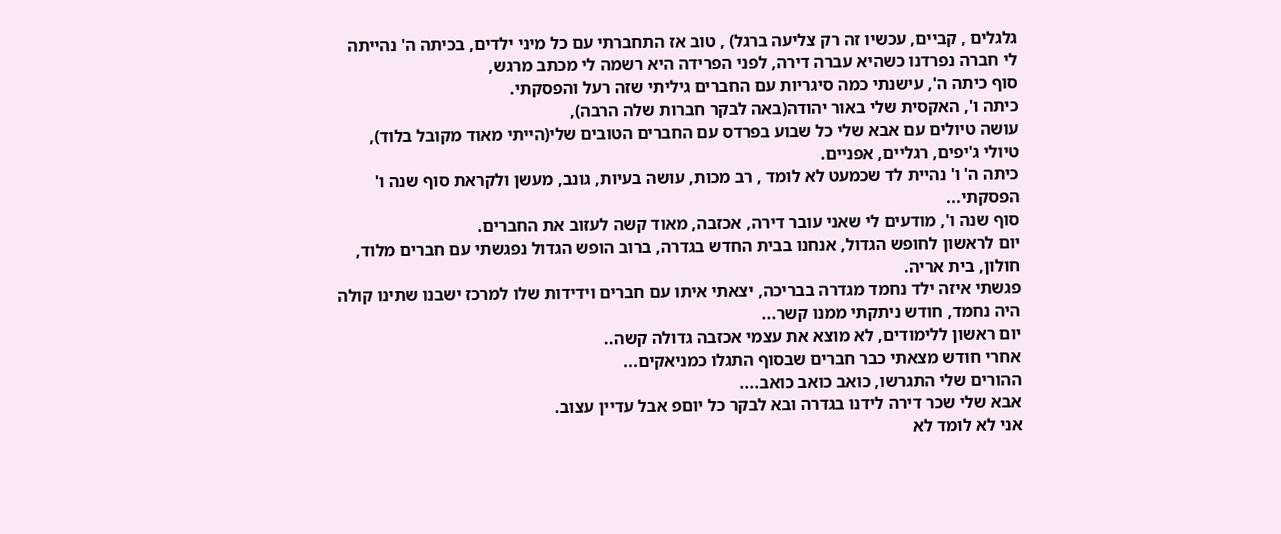גלגלים , קביים, עכשיו זה רק צליעה ברגל) , טוב אז התחברתי עם כל מיני ילדים, בכיתה ה' נהייתה לי חברה נפרדנו כשהיא עברה דירה, לפני הפרידה היא רשמה לי מכתב מרגש,
סוף כיתה ה', עישנתי כמה סיגריות עם החברים גיליתי שזה רעל והפסקתי.
כיתה ו', האקסית שלי באור יהודה(באה לבקר חברות שלה הרבה),
עושה טיולים עם אבא שלי כל שבוע בפרדס עם החברים הטובים שלי(הייתי מאוד מקובל בלוד), טיולי ג'יפים, רגליים, אפניים.
כיתה ה' ו' נהיית לד שכמעט לא לומד , רב מכות, עושה בעיות, גונב, מעשן ולקראת סוף שנה ו' הפסקתי...
סוף שנה ו', מודעים לי שאני עובר דירה, אכזבה, מאוד קשה לעזוב את החברים.
יום לראשון לחופש הגדול, אנחנו בבית החדש בגדרה, ברוב הופש הגדול נפגשתי עם חברים מלוד, חולון, בית אריה.
פגשתי איזה ילד נחמד מגדרה בבריכה, יצאתי איתו עם חברים וידידות שלו למרכז ישבנו שתינו קולה היה נחמד, חודש ניתקתי ממנו קשר...
יום ראשון ללימודים, לא מוצא את עצמי אכזבה גדולה קשה..
אחרי חודש מצאתי כבר חברים שבסוף התגלו כמניאקים...
ההורים שלי התגרשו, כואב כואב כואב....
אבא שלי שכר דירה לידנו בגדרה ובא לבקר כל יוםפ אבל עדיין עצוב.
אני לא לומד לא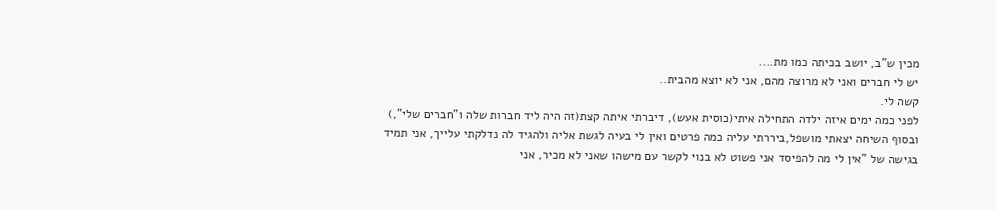מכין ש"ב, יושב בכיתה כמו מת....
יש לי חברים ואני לא מרוצה מהם, אני לא יוצא מהבית..
קשה לי.
לפני כמה ימים איזה ילדה התחילה איתי(כוסית אעש), דיברתי איתה קצת(זה היה ליד חברות שלה ו"חברים שלי",) ובסוף השיחה יצאתי מושפל,ביררתי עליה כמה פרטים ואין לי בעיה לגשת אליה ולהגיד לה נדלקתי עלייך, אני תמיד בגישה של "אין לי מה להפיסד אני פשוט לא בנוי לקשר עם מישהו שאני לא מכיר, אני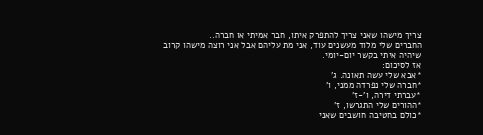צריך מישהו שאני צריך להתפרק איתו, חבר אמיתי או חברה..
החברים שלי מלוד מעשנים עוד, אני מת עליהם אבל אני רוצה מישהו קרוב שיהיה איתי בקשר יום-יומי.
אז לסיכום:
*אבא שלי עשה תאונה. ג'
*חברה שלי נפרדה ממני, ו'
*עברתי דירה, ו'-ז'
*ההורים שלי התגרשו, ז'
*כולם בחטיבה חושבים שאני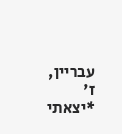עבריין, ז'
*יצאתי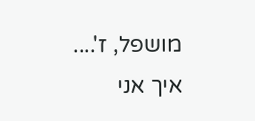מושפל, ז'....
איך אני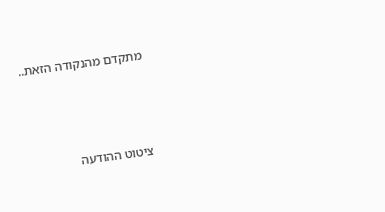מתקדם מהנקודה הזאת..



ציטוט ההודעה